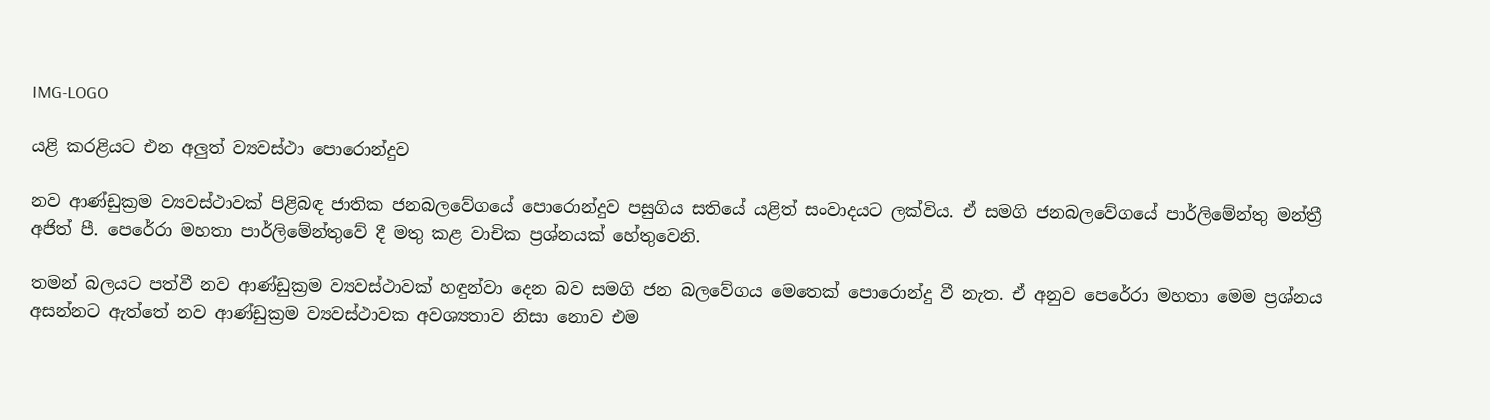IMG-LOGO

යළි කරළියට එන අලුත් ව්‍යවස්ථා පොරොන්දුව

නව ආණ්ඩුක්‍රම ව්‍යවස්ථාවක් පිළිබඳ ජාතික ජනබලවේගයේ පොරොන්දුව පසුගිය සතියේ යළිත් සංවාදයට ලක්විය. ඒ සමගි ජනබලවේගයේ පාර්ලිමේන්තු මන්ත්‍රී අජිත් පී. පෙරේරා මහතා පාර්ලිමේන්තුවේ දී මතු කළ වාචික ප්‍රශ්නයක් හේතුවෙනි.

තමන් බලයට පත්වී නව ආණ්ඩුක්‍රම ව්‍යවස්ථාවක් හඳුන්වා දෙන බව සමගි ජන බලවේගය මෙතෙක් පොරොන්දු වී නැත. ඒ අනුව පෙරේරා මහතා මෙම ප්‍රශ්නය අසන්නට ඇත්තේ නව ආණ්ඩුක්‍රම ව්‍යවස්ථාවක අවශ්‍යතාව නිසා නොව එම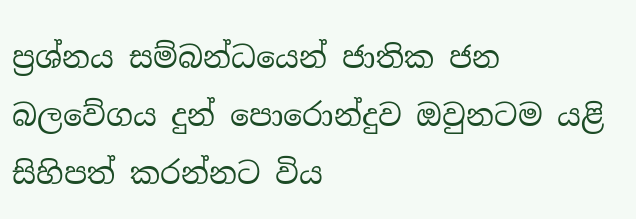ප්‍රශ්නය සම්බන්ධයෙන් ජාතික ජන බලවේගය දුන් පොරොන්දුව ඔවුනටම යළි සිහිපත් කරන්නට විය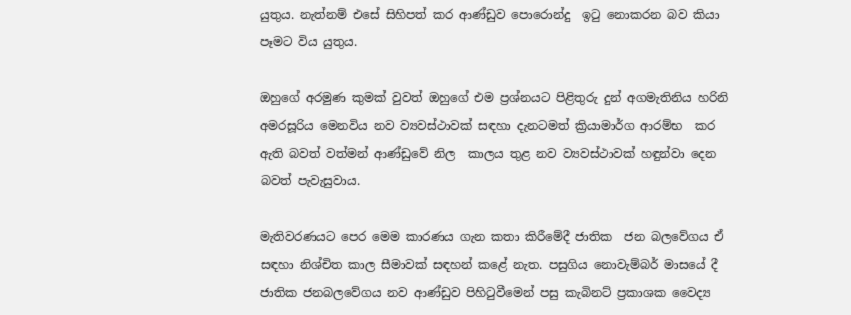යුතුය. නැත්නම් එසේ සිහිපත් කර ආණ්ඩුව පොරොන්දු  ඉටු නොකරන බව කියා පෑමට විය යුතුය.

ඔහුගේ අරමුණ කුමක් වුවත් ඔහුගේ එම ප්‍රශ්නයට පිළිතුරු දුන් අගමැතිනිය හරිනි අමරසූරිය මෙනවිය නව ව්‍යවස්ථාවක් සඳහා දැනටමත් ක්‍රියාමාර්ග ආරම්භ  කර ඇති බවත් වත්මන් ආණ්ඩුවේ නිල  කාලය තුළ නව ව්‍යවස්ථාවක් හඳුන්වා දෙන බවත් පැවැසුවාය.

මැතිවරණයට පෙර මෙම කාරණය ගැන කතා කිරීමේදී ජාතික  ජන බලවේගය ඒ සඳහා නිශ්චිත කාල සීමාවක් සඳහන් කළේ නැත. පසුගිය නොවැම්බර් මාසයේ දී ජාතික ජනබලවේගය නව ආණ්ඩුව පිහිටුවීමෙන් පසු කැබිනට් ප්‍රකාශක වෛද්‍ය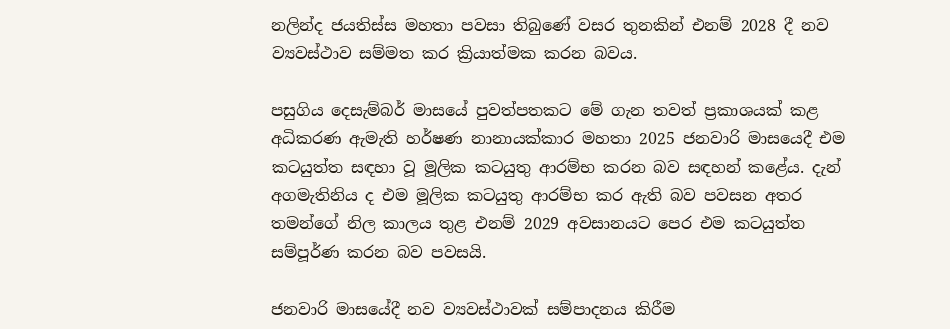නලින්ද ජයතිස්ස මහතා පවසා තිබුණේ වසර තුනකින් එනම් 2028 දී නව ව්‍යවස්ථාව සම්මත කර ක්‍රියාත්මක කරන බවය.

පසුගිය දෙසැම්බර් මාසයේ පුවත්පතකට මේ ගැන තවත් ප්‍රකාශයක් කළ අධිකරණ ඇමැති හර්ෂණ නානායක්කාර මහතා 2025 ජනවාරි මාසයෙදී එම කටයුත්ත සඳහා වූ මූලික කටයුතු ආරම්භ කරන බව සඳහන් කළේය. දැන් අගමැතිනිය ද එම මූලික කටයුතු ආරම්භ කර ඇති බව පවසන අතර තමන්ගේ නිල කාලය තුළ එනම් 2029 අවසානයට පෙර එම කටයුත්ත සම්පූර්ණ කරන බව පවසයි.

ජනවාරි මාසයේදී නව ව්‍යවස්ථාවක් සම්පාදනය කිරීම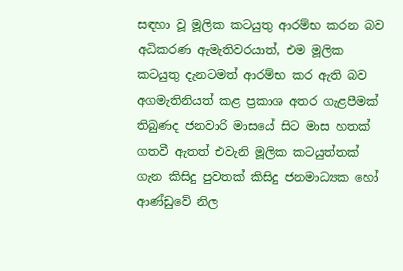සඳහා වූ මූලික කටයුතු ආරම්භ කරන බව අධිකරණ ඇමැතිවරයාත්, එම මූලික කටයුතු දැනටමත් ආරම්භ කර ඇති බව අගමැතිනියත් කළ ප්‍රකාශ අතර ගැළපීමක් තිබුණද ජනවාරි මාසයේ සිට මාස හතක් ගතවී ඇතත් එවැනි මූලික කටයුත්තක් ගැන කිසිදු පුවතක් කිසිදු ජනමාධ්‍යක හෝ ආණ්ඩුවේ නිල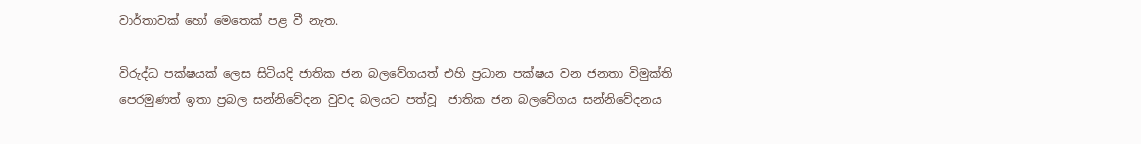වාර්තාවක් හෝ මෙතෙක් පළ වී නැත.

විරුද්ධ පක්ෂයක් ලෙස සිටියදි ජාතික ජන බලවේගයත් එහි ප්‍රධාන පක්ෂය වන ජනතා විමුක්ති පෙරමුණත් ඉතා ප්‍රබල සන්නිවේදන වුවද බලයට පත්වූ  ජාතික ජන බලවේගය සන්නිවේදනය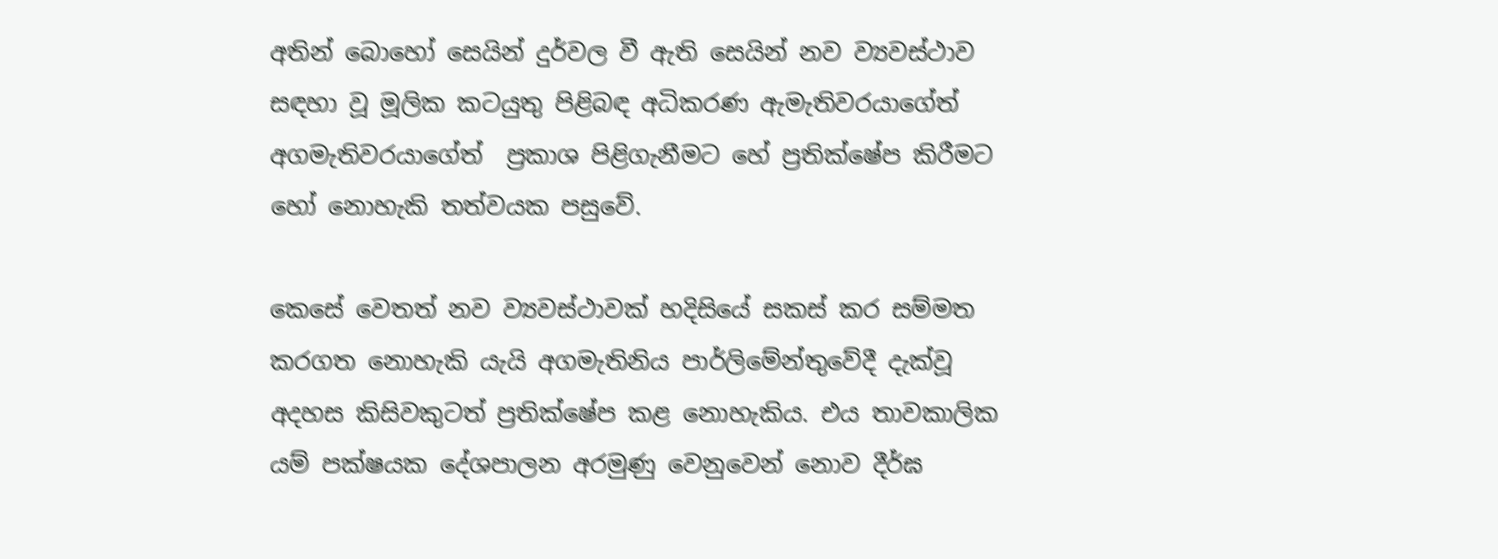අතින් බොහෝ සෙයින් දුර්වල වී ඇති සෙයින් නව ව්‍යවස්ථාව  සඳහා වූ මූලික කටයුතු පිළිබඳ අධිකරණ ඇමැතිවරයාගේත් අගමැතිවරයාගේත්  ප්‍රකාශ පිළිගැනීමට හේ ප්‍රතික්ෂේප කිරීමට හෝ නොහැකි තත්වයක පසුවේ.

කෙසේ වෙතත් නව ව්‍යවස්ථාවක් හදිසියේ සකස් කර සම්මත කරගත නොහැකි යැයි අගමැතිනිය පාර්ලිමේන්තුවේදී දැක්වූ අදහස කිසිවකුටත් ප්‍රතික්ෂේප කළ නොහැකිය. එය තාවකාලික යම් පක්ෂයක දේශපාලන අරමුණු වෙනුවෙන් නොව දීර්ඝ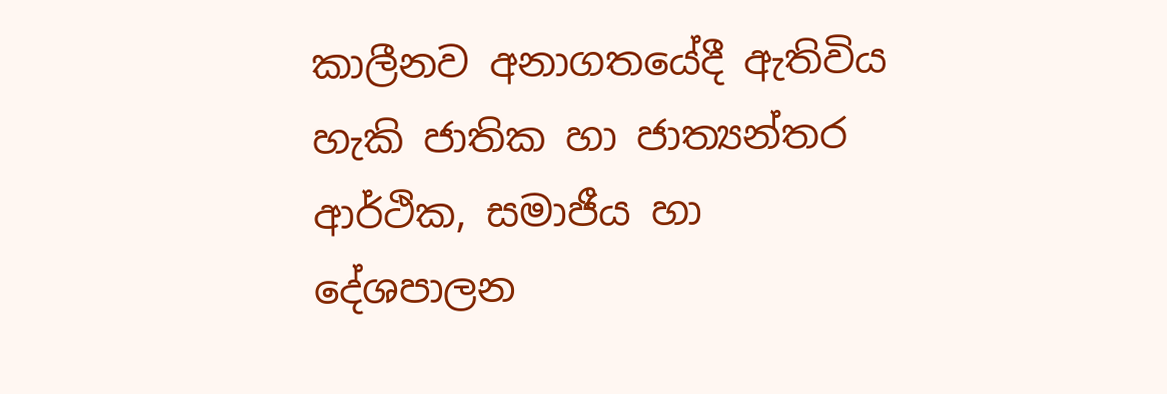කාලීනව අනාගතයේදී ඇතිවිය හැකි ජාතික හා ජාත්‍යන්තර ආර්ථික, සමාජීය හා දේශපාලන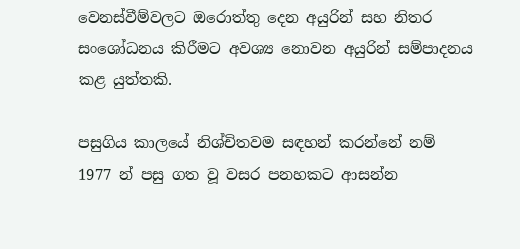වෙනස්වීම්වලට ඔරොත්තු දෙන අයුරින් සහ නිතර සංශෝධනය කිරීමට අවශ්‍ය නොවන අයුරින් සම්පාදනය කළ යුත්තකි.

පසුගිය කාලයේ නිශ්චිතවම සඳහන් කරන්නේ නම් 1977 න් පසු ගත වූ වසර පනහකට ආසන්න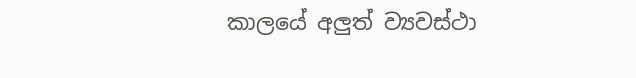කාලයේ අලුත් ව්‍යවස්ථා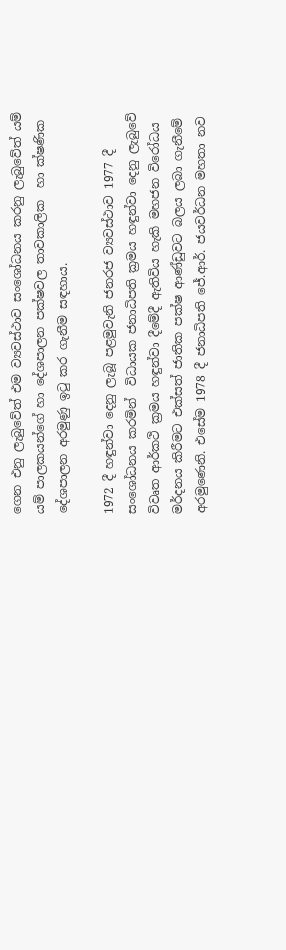ගෙන එනු ලැබුවේත් එම ව්‍යවස්ථාව සංශෝධනය කරනු ලැබුවේත් යම් යම් පාලකයන්ගේ හා දේශපාලන පක්ෂවල තාවකාලික  හා ක්ෂණික දේශපාලන අරමුණු ඉටු කර ගැනීම සඳහාය.

1972 දී හඳුන්වා දෙනු ලැබූ පළමුවැනි ජනරජ ව්‍යවස්ථාව 1977 දී සංශෝධනය කරමින්  විධායක ජනාධිපති ක්‍රමය හඳුන්වා දෙනු ලැබුවේ විවෘත ආර්කථි ක්‍රමය හඳුන්වා දීමේදී ඇතිවිය හැකි මහජන විරෝධය මර්දනය කිරීමට එක්සත් ජාතික පක්ෂ ආණ්ඩුවට බලය ලබා ගැනීමේ අරමුණෙනි. එසේම 1978 දී ජනාධිපති ජේ.ආර්. ජයවර්ධන මහතා නව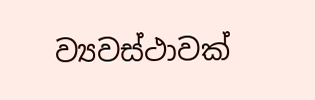ව්‍යවස්ථාවක්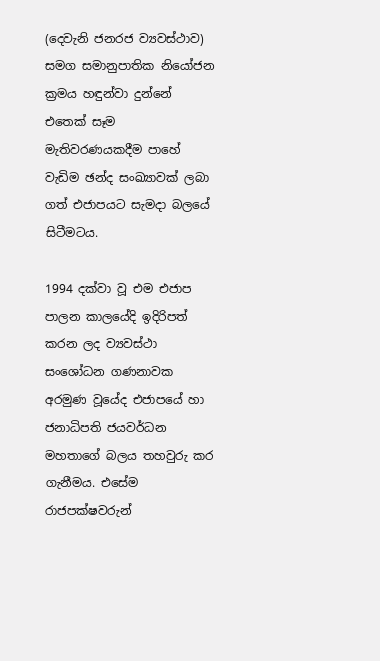(දෙවැනි ජනරජ ව්‍යවස්ථාව) සමග සමානුපාතික නියෝජන ක්‍රමය හඳුන්වා දුන්නේ එතෙක් සෑම මැතිවරණයකදීම පාහේ වැඩිම ඡන්ද සංඛ්‍යාවක් ලබා ගත් එජාපයට සැමදා බලයේ සිටීමටය.

1994 දක්වා වූ එම එජාප පාලන කාලයේදි ඉදිරිපත් කරන ලද ව්‍යවස්ථා සංශෝධන ගණනාවක අරමුණ වූයේද එජාපයේ හා ජනාධිපති ජයවර්ධන මහතාගේ බලය තහවුරු කර ගැනීමය. එසේම රාජපක්ෂවරුන්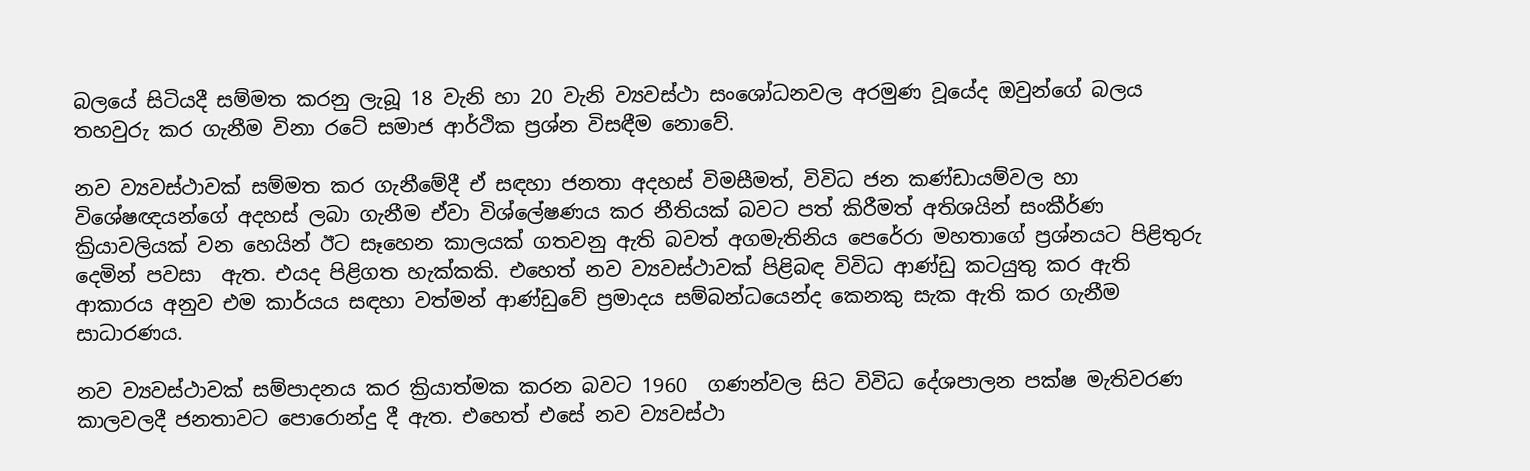බලයේ සිටියදී සම්මත කරනු ලැබූ 18 වැනි හා 20 වැනි ව්‍යවස්ථා සංශෝධනවල අරමුණ වූයේද ඔවුන්ගේ බලය තහවුරු කර ගැනීම විනා රටේ සමාජ ආර්ථික ප්‍රශ්න විසඳීම නොවේ.

නව ව්‍යවස්ථාවක් සම්මත කර ගැනීමේදී ඒ සඳහා ජනතා අදහස් විමසීමත්, විවිධ ජන කණ්ඩායම්වල හා විශේෂඥයන්ගේ අදහස් ලබා ගැනීම ඒවා විශ්ලේෂණය කර නීතියක් බවට පත් කිරීමත් අතිශයින් සංකීර්ණ ක්‍රියාවලියක් වන හෙයින් ඊට සෑහෙන කාලයක් ගතවනු ඇති බවත් අගමැතිනිය පෙරේරා මහතාගේ ප්‍රශ්නයට පිළිතුරු දෙමින් පවසා  ඇත. එයද පිළිගත හැක්කකි. එහෙත් නව ව්‍යවස්ථාවක් පිළිබඳ විවිධ ආණ්ඩු කටයුතු කර ඇති ආකාරය අනුව එම කාර්යය සඳහා වත්මන් ආණ්ඩුවේ ප්‍රමාදය සම්බන්ධයෙන්ද කෙනකු සැක ඇති කර ගැනීම සාධාරණය.

නව ව්‍යවස්ථාවක් සම්පාදනය කර ක්‍රියාත්මක කරන බවට 1960  ගණන්වල සිට විවිධ දේශපාලන පක්ෂ මැතිවරණ කාලවලදී ජනතාවට පොරොන්දු දී ඇත. එහෙත් එසේ නව ව්‍යවස්ථා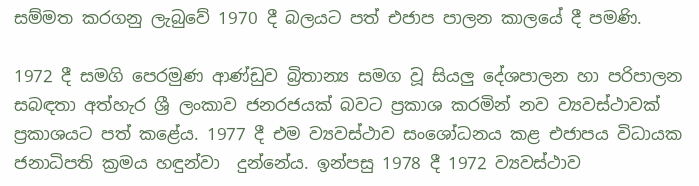සම්මත කරගනු ලැබුවේ 1970 දී බලයට පත් එජාප පාලන කාලයේ දී පමණි.

1972 දී සමගි පෙරමුණ ආණ්ඩුව බ්‍රිතාන්‍ය සමග වූ සියලු දේශපාලන හා පරිපාලන සබඳතා අත්හැර ශ්‍රී ලංකාව ජනරජයක් බවට ප්‍රකාශ කරමින් නව ව්‍යවස්ථාවක් ප්‍රකාශයට පත් කළේය. 1977 දී එම ව්‍යවස්ථාව සංශෝධනය කළ එජාපය විධායක ජනාධිපති ක්‍රමය හඳුන්වා  දුන්නේය. ඉන්පසු 1978 දී 1972 ව්‍යවස්ථාව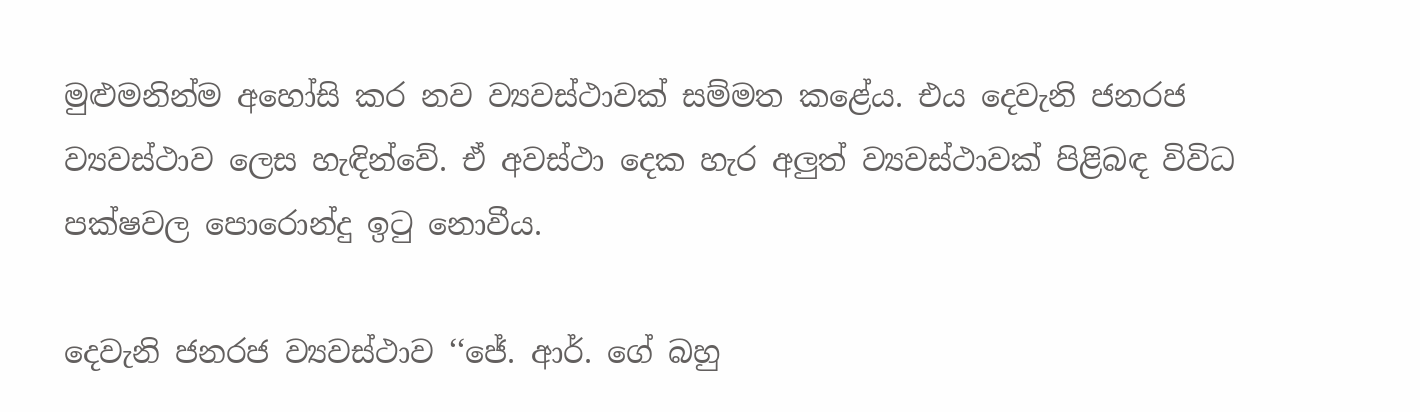මුළුමනින්ම අහෝසි කර නව ව්‍යවස්ථාවක් සම්මත කළේය. එය දෙවැනි ජනරජ ව්‍යවස්ථාව ලෙස හැඳින්වේ. ඒ අවස්ථා දෙක හැර අලුත් ව්‍යවස්ථාවක් පිළිබඳ විවිධ පක්ෂවල පොරොන්දු ඉටු නොවීය.

දෙවැනි ජනරජ ව්‍යවස්ථාව ‘‘ජේ. ආර්. ගේ බහු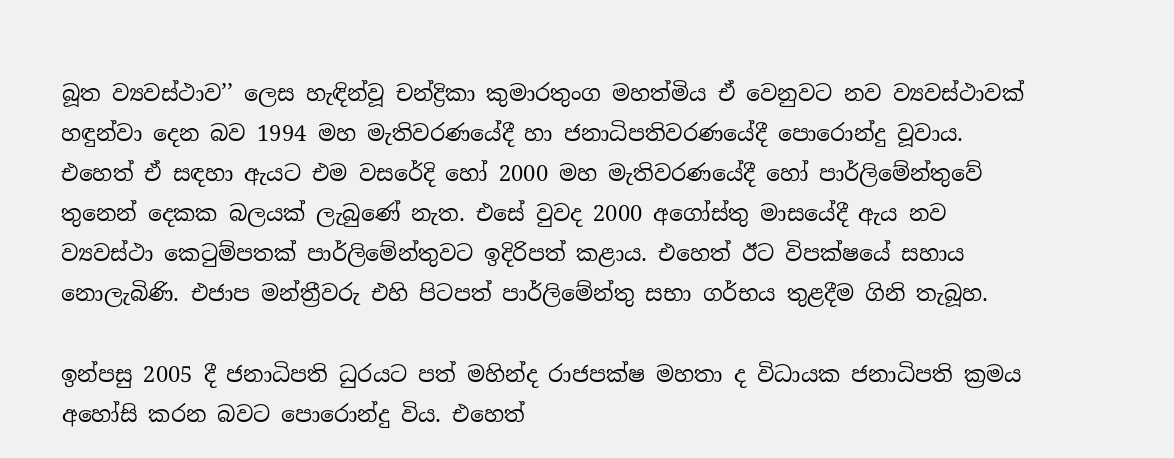බූත ව්‍යවස්ථාව’’ ලෙස හැඳින්වූ චන්ද්‍රිකා කුමාරතුංග මහත්මිය ඒ වෙනුවට නව ව්‍යවස්ථාවක් හඳුන්වා දෙන බව 1994 මහ මැතිවරණයේදී හා ජනාධිපතිවරණයේදී පොරොන්දු වූවාය. එහෙත් ඒ සඳහා ඇයට එම වසරේදි හෝ 2000 මහ මැතිවරණයේදී හෝ පාර්ලිමේන්තුවේ තුනෙන් දෙකක බලයක් ලැබුණේ නැත. එසේ වුවද 2000 අගෝස්තු මාසයේදී ඇය නව ව්‍යවස්ථා කෙටුම්පතක් පාර්ලිමේන්තුවට ඉදිරිපත් කළාය. එහෙත් ඊට විපක්ෂයේ සහාය නොලැබිණි. එජාප මන්ත්‍රීවරු එහි පිටපත් පාර්ලිමේන්තු සභා ගර්භය තුළදීම ගිනි තැබූහ.

ඉන්පසු 2005 දී ජනාධිපති ධුරයට පත් මහින්ද රාජපක්ෂ මහතා ද විධායක ජනාධිපති ක්‍රමය අහෝසි කරන බවට පොරොන්දු විය. එහෙත්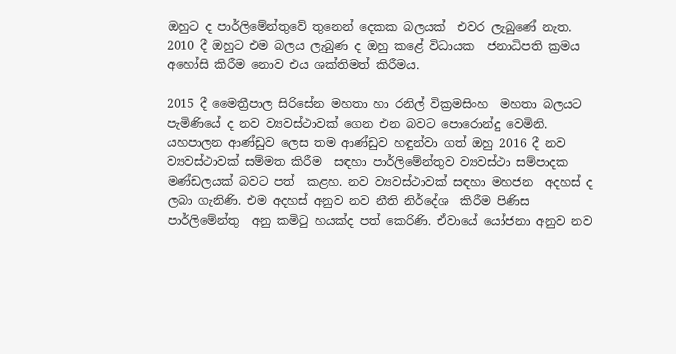ඔහුට ද පාර්ලිමේන්තුවේ තුනෙන් දෙකක බලයක්  එවර ලැබුණේ නැත. 2010 දී ඔහුට එම බලය ලැබුණ ද ඔහු කළේ විධායක  ජනාධිපති ක්‍රමය අහෝසි කිරීම නොව එය ශක්තිමත් කිරීමය.

2015 දී මෛත්‍රීපාල සිරිසේන මහතා හා රනිල් වික්‍රමසිංහ  මහතා බලයට පැමිණියේ ද නව ව්‍යවස්ථාවක් ගෙන එන බවට පොරොන්දු වෙමිනි. යහපාලන ආණ්ඩුව ලෙස තම ආණ්ඩුව හඳුන්වා ගත් ඔහු 2016 දී නව ව්‍යවස්ථාවක් සම්මත කිරීම  සඳහා පාර්ලිමේන්තුව ව්‍යවස්ථා සම්පාදක මණ්ඩලයක් බවට පත්  කළහ. නව ව්‍යවස්ථාවක් සඳහා මහජන  අදහස් ද ලබා ගැනිණි. එම අදහස් අනුව නව නීති නිර්දේශ  කිරීම පිණිස පාර්ලිමේන්තු  අනු කමිටු හයක්ද පත් කෙරිණි. ඒවායේ යෝජනා අනුව නව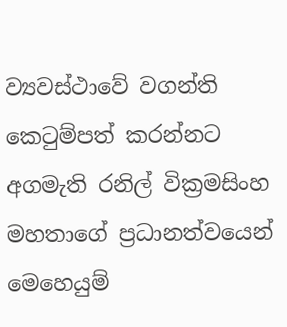ව්‍යවස්ථාවේ වගන්ති කෙටුම්පත් කරන්නට අගමැති රනිල් වික්‍රමසිංහ මහතාගේ ප්‍රධානත්වයෙන් මෙහෙයුම්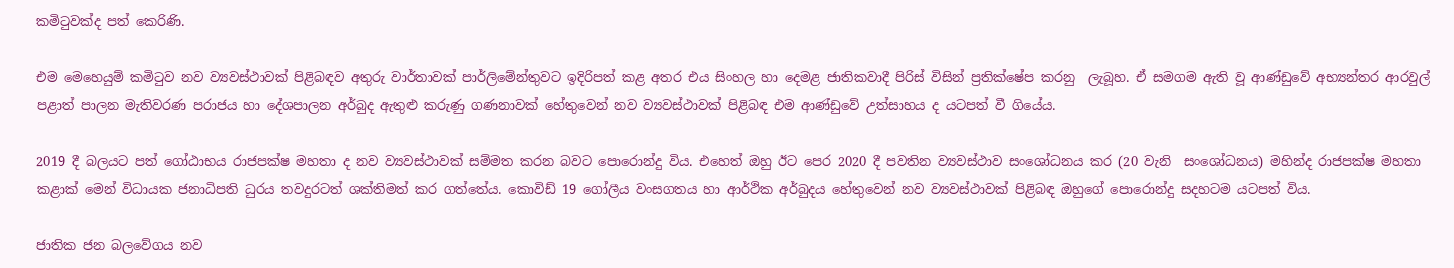කමිටුවක්ද පත් කෙරිණි.

එම මෙහෙයුම් කමිටුව නව ව්‍යවස්ථාවක් පිළිබඳව අතුරු වාර්තාවක් පාර්ලිමේන්තුවට ඉදිරිපත් කළ අතර එය සිංහල හා දෙමළ ජාතිකවාදී පිරිස් විසින් ප්‍රතික්ෂේප කරනු  ලැබූහ. ඒ සමගම ඇති වූ ආණ්ඩුවේ අභ්‍යන්තර ආරවුල් පළාත් පාලන මැතිවරණ පරාජය හා දේශපාලන අර්බුද ඇතුළු කරුණු ගණනාවක් හේතුවෙන් නව ව්‍යවස්ථාවක් පිළිබඳ එම ආණ්ඩුවේ උත්සාහය ද යටපත් වී ගියේය.

2019 දී බලයට පත් ගෝඨාභය රාජපක්ෂ මහතා ද නව ව්‍යවස්ථාවක් සම්මත කරන බවට පොරොන්දු විය. එහෙත් ඔහු ඊට පෙර 2020 දී පවතින ව්‍යවස්ථාව සංශෝධනය කර (20 වැනි  සංශෝධනය) මහින්ද රාජපක්ෂ මහතා කළාක් මෙන් විධායක ජනාධිපති ධුරය තවදුරටත් ශක්තිමත් කර ගත්තේය. කොවිඩ් 19 ගෝලීය වංසගතය හා ආර්ථික අර්බුදය හේතුවෙන් නව ව්‍යවස්ථාවක් පිළිබඳ ඔහුගේ පොරොන්දු සදහටම යටපත් විය.

ජාතික ජන බලවේගය නව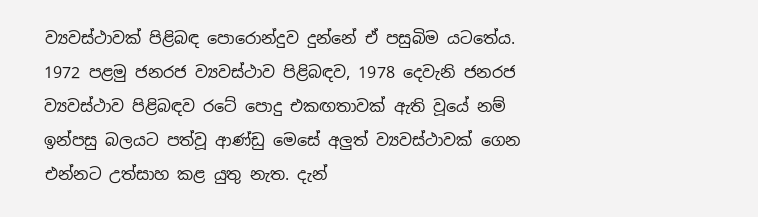ව්‍යවස්ථාවක් පිළිබඳ පොරොන්දුව දුන්නේ ඒ පසුබිම යටතේය. 1972 පළමු ජනරජ ව්‍යවස්ථාව පිළිබඳව, 1978 දෙවැනි ජනරජ  ව්‍යවස්ථාව පිළිබඳව රටේ පොදු එකඟතාවක් ඇති වූයේ නම් ඉන්පසු බලයට පත්වූ ආණ්ඩු මෙසේ අලුත් ව්‍යවස්ථාවක් ගෙන එන්නට උත්සාහ කළ යුතු නැත. දැන්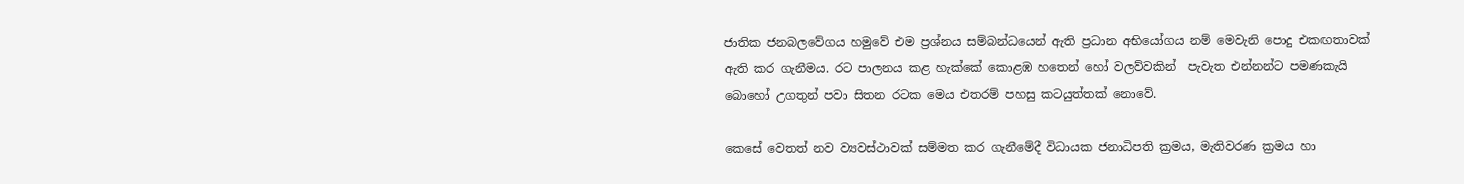ජාතික ජනබලවේගය හමුවේ එම ප්‍රශ්නය සම්බන්ධයෙන් ඇති ප්‍රධාන අභියෝගය නම් මෙවැනි පොදු එකඟතාවක් ඇති කර ගැනීමය. රට පාලනය කළ හැක්කේ කොළඹ හතෙන් හෝ වලව්වකින්  පැවැත එන්නන්ට පමණකැයි බොහෝ උගතුන් පවා සිතන රටක මෙය එතරම් පහසු කටයුත්තක් නොවේ.

කෙසේ වෙතත් නව ව්‍යවස්ථාවක් සම්මත කර ගැනීමේදී විධායක ජනාධිපති ක්‍රමය, මැතිවරණ ක්‍රමය හා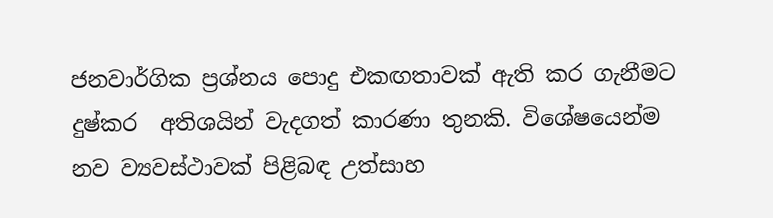ජනවාර්ගික ප්‍රශ්නය පොදු එකඟතාවක් ඇති කර ගැනීමට දුෂ්කර  අතිශයින් වැදගත් කාරණා තුනකි. විශේෂයෙන්ම නව ව්‍යවස්ථාවක් පිළිබඳ උත්සාහ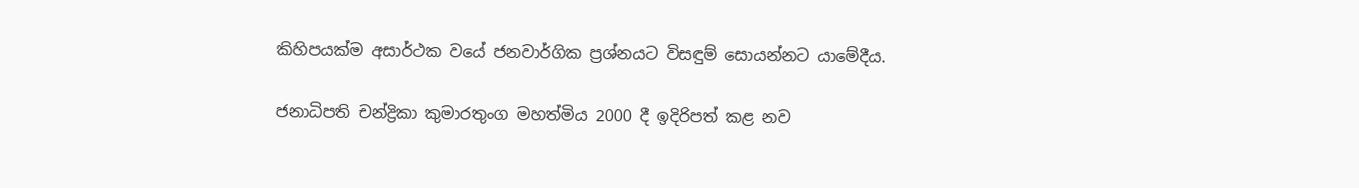කිහිපයක්ම අසාර්ථක වයේ ජනවාර්ගික ප්‍රශ්නයට විසඳුම් සොයන්නට යාමේදීය.

ජනාධිපති චන්ද්‍රිකා කුමාරතුංග මහත්මිය 2000 දී ඉදිරිපත් කළ නව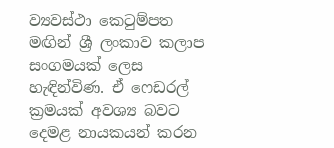ව්‍යවස්ථා කෙටුම්පත මඟින් ශ්‍රී ලංකාව කලාප සංගමයක් ලෙස හැඳින්විණ. ඒ ෆෙඩරල් ක්‍රමයක් අවශ්‍ය බවට දෙමළ නායකයන් කරන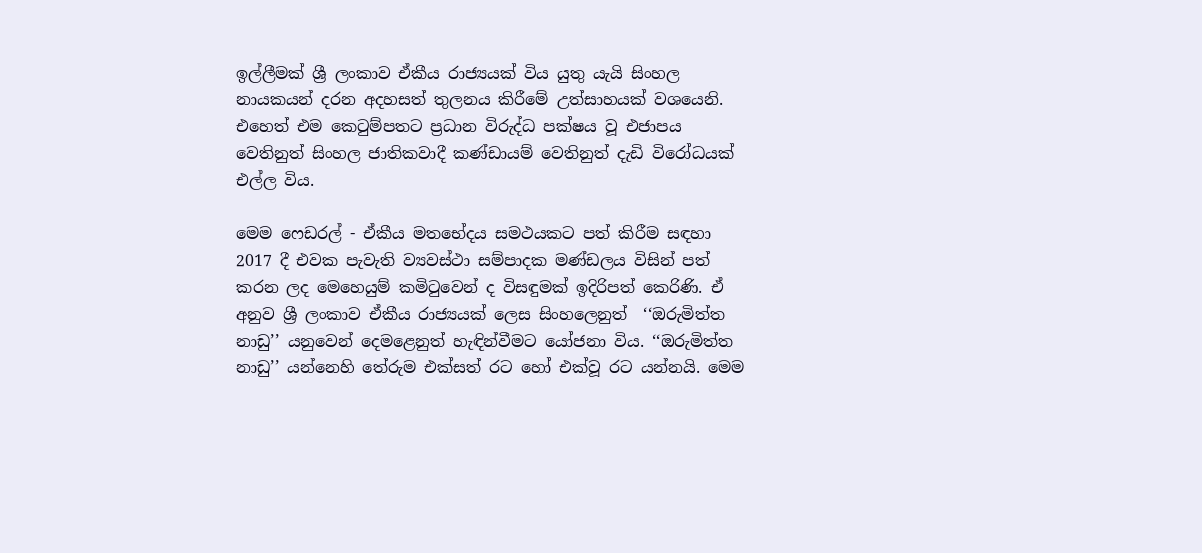ඉල්ලීමක් ශ්‍රී ලංකාව ඒකීය රාජ්‍යයක් විය යුතු යැයි සිංහල නායකයන් දරන අදහසත් තුලනය කිරීමේ උත්සාහයක් වශයෙනි. එහෙත් එම කෙටුම්පතට ප්‍රධාන විරුද්ධ පක්ෂය වූ එජාපය වෙතිනුත් සිංහල ජාතිකවාදී කණ්ඩායම් වෙතිනුත් දැඩි විරෝධයක් එල්ල විය.

මෙම ෆෙඩරල් - ඒකීය මතභේදය සමථයකට පත් කිරීම සඳහා 2017 දී එවක පැවැති ව්‍යවස්ථා සම්පාදක මණ්ඩලය විසින් පත් කරන ලද මෙහෙයුම් කමිටුවෙන් ද විසඳුමක් ඉදිරිපත් කෙරිණි. ඒ අනුව ශ්‍රී ලංකාව ඒකීය රාජ්‍යයක් ලෙස සිංහලෙනුත්  ‘‘ඔරුමිත්ත නාඩු’’ යනුවෙන් දෙමළෙනුත් හැඳින්වීමට යෝජනා විය. ‘‘ඔරුමිත්ත නාඩු’’ යන්නෙහි තේරුම එක්සත් රට හෝ එක්වූ රට යන්නයි. මෙම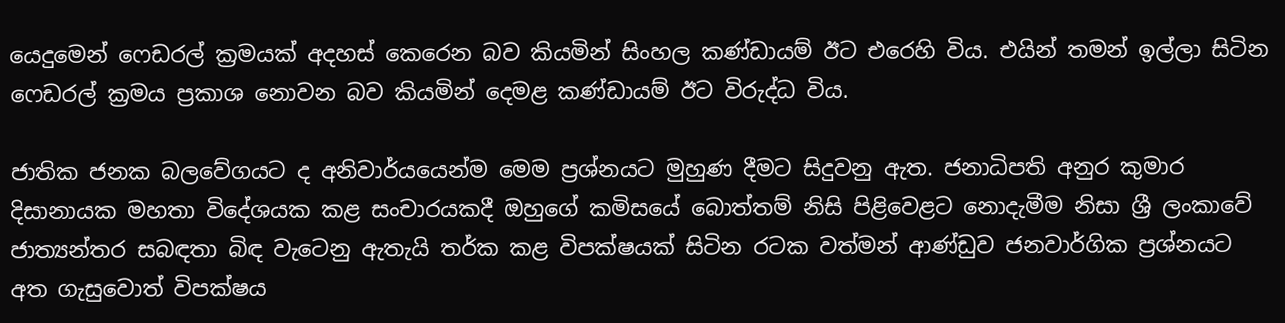යෙදුමෙන් ෆෙඩරල් ක්‍රමයක් අදහස් කෙරෙන බව කියමින් සිංහල කණ්ඩායම් ඊට එරෙහි විය. එයින් තමන් ඉල්ලා සිටින ෆෙඩරල් ක්‍රමය ප්‍රකාශ නොවන බව කියමින් දෙමළ කණ්ඩායම් ඊට විරුද්ධ විය.

ජාතික ජනක බලවේගයට ද අනිවාර්‌යයෙන්ම මෙම ප්‍රශ්නයට මුහුණ දීමට සිදුවනු ඇත. ජනාධිපති අනුර කුමාර දිසානායක මහතා විදේශයක කළ සංචාරයකදී ඔහුගේ කමිසයේ බොත්තම් නිසි පිළිවෙළට නොදැමීම නිසා ශ්‍රී ලංකාවේ ජාත්‍යන්තර සබඳතා බිඳ වැටෙනු ඇතැයි තර්ක කළ විපක්ෂයක් සිටින රටක වත්මන් ආණ්ඩුව ජනවාර්ගික ප්‍රශ්නයට අත ගැසුවොත් විපක්ෂය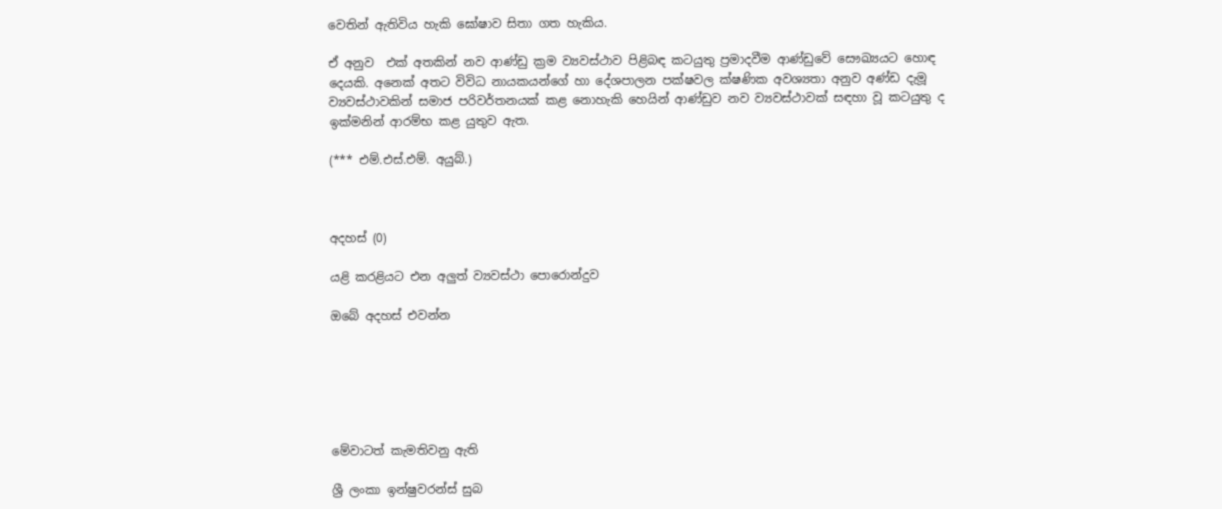වෙතින් ඇතිවිය හැකි ඝෝෂාව සිතා ගත හැකිය.

ඒ අනුව  එක් අතකින් නව ආණ්ඩු ක්‍රම ව්‍යවස්ථාව පිළිබඳ කටයුතු ප්‍රමාදවීම ආණ්ඩුවේ සෞඛ්‍යයට හොඳ දෙයකි. අනෙක් අතට විවිධ නායකයන්ගේ හා දේශපාලන පක්ෂවල ක්ෂණික අවශ්‍යතා අනුව අණ්ඩ දැමූ ව්‍යවස්ථාවකින් සමාජ පරිවර්තනයක් කළ නොහැකි හෙයින් ආණ්ඩුව නව ව්‍යවස්ථාවක් සඳහා වූ කටයුතු ද  ඉක්මනින් ආරම්භ කළ යුතුව ඇත.

(*** එම්.එස්.එම්. අයුබ්.)



අදහස් (0)

යළි කරළියට එන අලුත් ව්‍යවස්ථා පොරොන්දුව

ඔබේ අදහස් එවන්න






මේවාටත් කැමතිවනු ඇති

ශ්‍රී ලංකා ඉන්ෂුවරන්ස් සුබ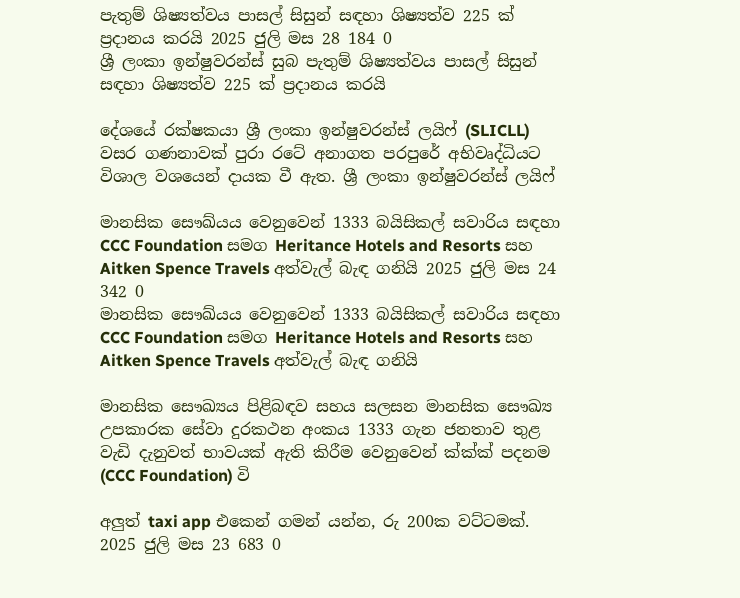පැතුම් ශිෂ්‍යත්වය පාසල් සිසුන් සඳහා ශිෂ්‍යත්ව 225 ක් ප්‍රදානය කරයි 2025 ජුලි මස 28 184 0
ශ්‍රී ලංකා ඉන්ෂුවරන්ස් සුබ පැතුම් ශිෂ්‍යත්වය පාසල් සිසුන් සඳහා ශිෂ්‍යත්ව 225 ක් ප්‍රදානය කරයි

දේශයේ රක්ෂකයා ශ්‍රී ලංකා ඉන්ෂුවරන්ස් ලයිෆ් (SLICLL) වසර ගණනාවක් පුරා රටේ අනාගත පරපුරේ අභිවෘද්ධියට විශාල වශයෙන් දායක වී ඇත. ශ්‍රී ලංකා ඉන්ෂුවරන්ස් ලයිෆ්

මානසික සෞඛ්යය වෙනුවෙන් 1333 බයිසිකල් සවාරිය සඳහා CCC Foundation සමග Heritance Hotels and Resorts සහ Aitken Spence Travels අත්වැල් බැඳ ගනියි 2025 ජුලි මස 24 342 0
මානසික සෞඛ්යය වෙනුවෙන් 1333 බයිසිකල් සවාරිය සඳහා CCC Foundation සමග Heritance Hotels and Resorts සහ Aitken Spence Travels අත්වැල් බැඳ ගනියි

මානසික සෞඛ්‍යය පිළිබඳව සහය සලසන මානසික සෞඛ්‍ය උපකාරක සේවා දුරකථන අංකය 1333 ගැන ජනතාව තුළ වැඩි දැනුවත් භාවයක් ඇති කිරීම වෙනුවෙන් ක්‍ක්‍ක්‍ පදනම (CCC Foundation) වි

අලුත් taxi app එකෙන් ගමන් යන්න, රු 200ක වට්ටමක්. 2025 ජුලි මස 23 683 0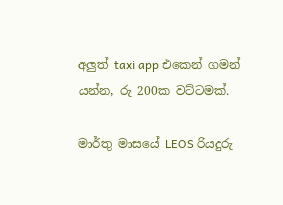අලුත් taxi app එකෙන් ගමන් යන්න, රු 200ක වට්ටමක්.

මාර්තු මාසයේ LEOS රියදුරු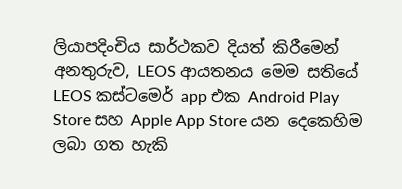ලියාපදිංචිය සාර්ථකව දියත් කිරීමෙන් අනතුරුව, LEOS ආයතනය මෙම සතියේ LEOS කස්ටමෙර් app එක Android Play Store සහ Apple App Store යන දෙකෙහිම ලබා ගත හැකි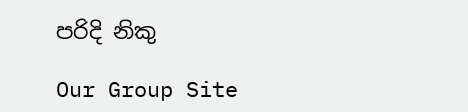පරිදි නිකු

Our Group Site